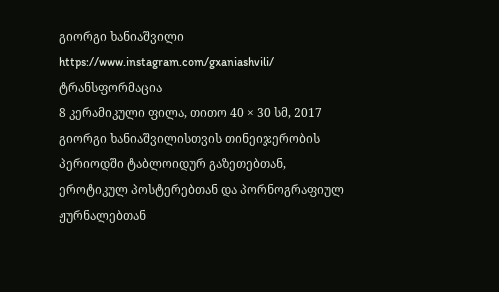გიორგი ხანიაშვილი
https://www.instagram.com/gxaniashvili/
ტრანსფორმაცია
8 კერამიკული ფილა, თითო 40 × 30 სმ, 2017
გიორგი ხანიაშვილისთვის თინეიჯერობის პერიოდში ტაბლოიდურ გაზეთებთან, ეროტიკულ პოსტერებთან და პორნოგრაფიულ ჟურნალებთან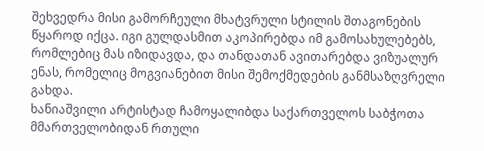შეხვედრა მისი გამორჩეული მხატვრული სტილის შთაგონების წყაროდ იქცა. იგი გულდასმით აკოპირებდა იმ გამოსახულებებს, რომლებიც მას იზიდავდა, და თანდათან ავითარებდა ვიზუალურ ენას, რომელიც მოგვიანებით მისი შემოქმედების განმსაზღვრელი გახდა.
ხანიაშვილი არტისტად ჩამოყალიბდა საქართველოს საბჭოთა მმართველობიდან რთული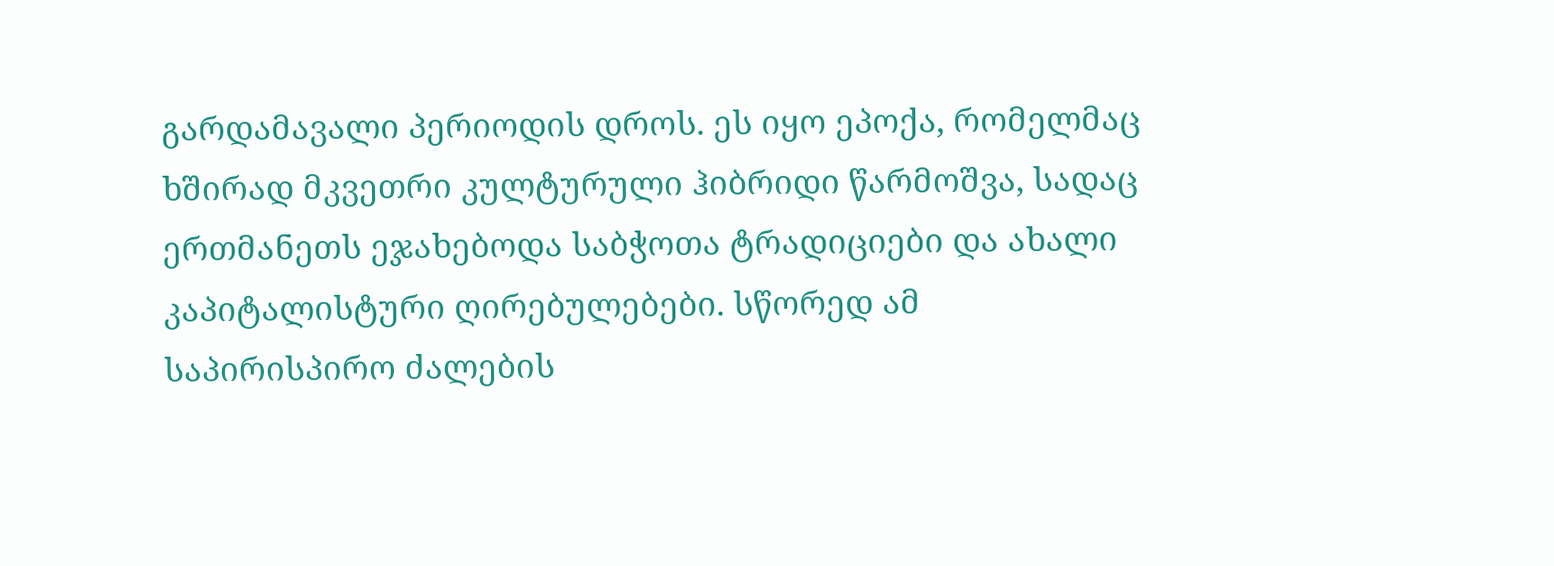გარდამავალი პერიოდის დროს. ეს იყო ეპოქა, რომელმაც ხშირად მკვეთრი კულტურული ჰიბრიდი წარმოშვა, სადაც ერთმანეთს ეჯახებოდა საბჭოთა ტრადიციები და ახალი კაპიტალისტური ღირებულებები. სწორედ ამ საპირისპირო ძალების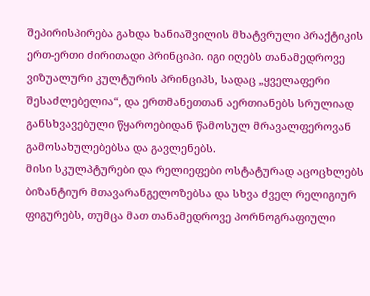შეპირისპირება გახდა ხანიაშვილის მხატვრული პრაქტიკის ერთ-ერთი ძირითადი პრინციპი. იგი იღებს თანამედროვე ვიზუალური კულტურის პრინციპს, სადაც „ყველაფერი შესაძლებელია“, და ერთმანეთთან აერთიანებს სრულიად განსხვავებული წყაროებიდან წამოსულ მრავალფეროვან გამოსახულებებსა და გავლენებს.
მისი სკულპტურები და რელიეფები ოსტატურად აცოცხლებს ბიზანტიურ მთავარანგელოზებსა და სხვა ძველ რელიგიურ ფიგურებს, თუმცა მათ თანამედროვე პორნოგრაფიული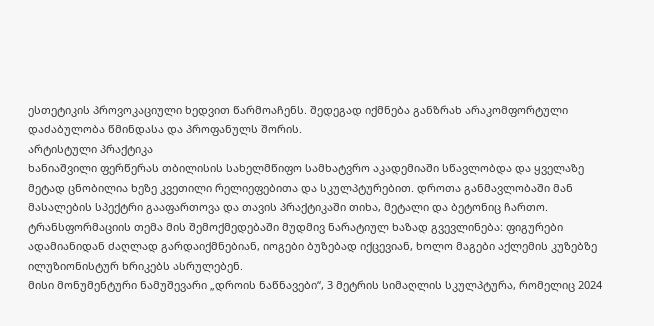ესთეტიკის პროვოკაციული ხედვით წარმოაჩენს. შედეგად იქმნება განზრახ არაკომფორტული დაძაბულობა წმინდასა და პროფანულს შორის.
არტისტული პრაქტიკა
ხანიაშვილი ფერწერას თბილისის სახელმწიფო სამხატვრო აკადემიაში სწავლობდა და ყველაზე მეტად ცნობილია ხეზე კვეთილი რელიეფებითა და სკულპტურებით. დროთა განმავლობაში მან მასალების სპექტრი გააფართოვა და თავის პრაქტიკაში თიხა, მეტალი და ბეტონიც ჩართო.
ტრანსფორმაციის თემა მის შემოქმედებაში მუდმივ ნარატიულ ხაზად გვევლინება: ფიგურები ადამიანიდან ძაღლად გარდაიქმნებიან, იოგები ბუზებად იქცევიან, ხოლო მაგები აქლემის კუზებზე ილუზიონისტურ ხრიკებს ასრულებენ.
მისი მონუმენტური ნამუშევარი „დროის ნაწნავები“, 3 მეტრის სიმაღლის სკულპტურა, რომელიც 2024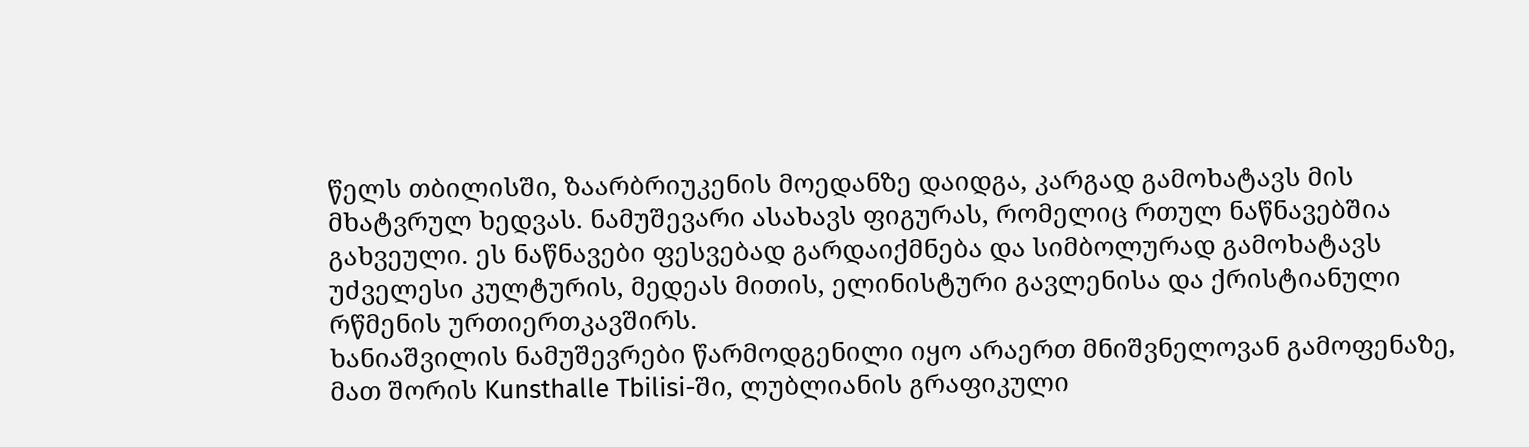წელს თბილისში, ზაარბრიუკენის მოედანზე დაიდგა, კარგად გამოხატავს მის მხატვრულ ხედვას. ნამუშევარი ასახავს ფიგურას, რომელიც რთულ ნაწნავებშია გახვეული. ეს ნაწნავები ფესვებად გარდაიქმნება და სიმბოლურად გამოხატავს უძველესი კულტურის, მედეას მითის, ელინისტური გავლენისა და ქრისტიანული რწმენის ურთიერთკავშირს.
ხანიაშვილის ნამუშევრები წარმოდგენილი იყო არაერთ მნიშვნელოვან გამოფენაზე, მათ შორის Kunsthalle Tbilisi-ში, ლუბლიანის გრაფიკული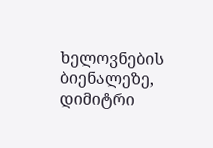ხელოვნების ბიენალეზე, დიმიტრი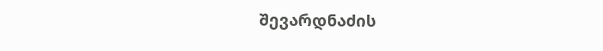შევარდნაძის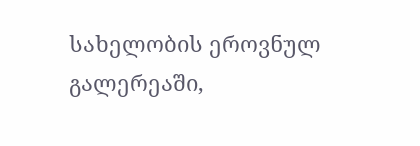სახელობის ეროვნულ გალერეაში,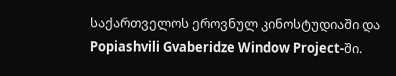საქართველოს ეროვნულ კინოსტუდიაში და Popiashvili Gvaberidze Window Project-ში.